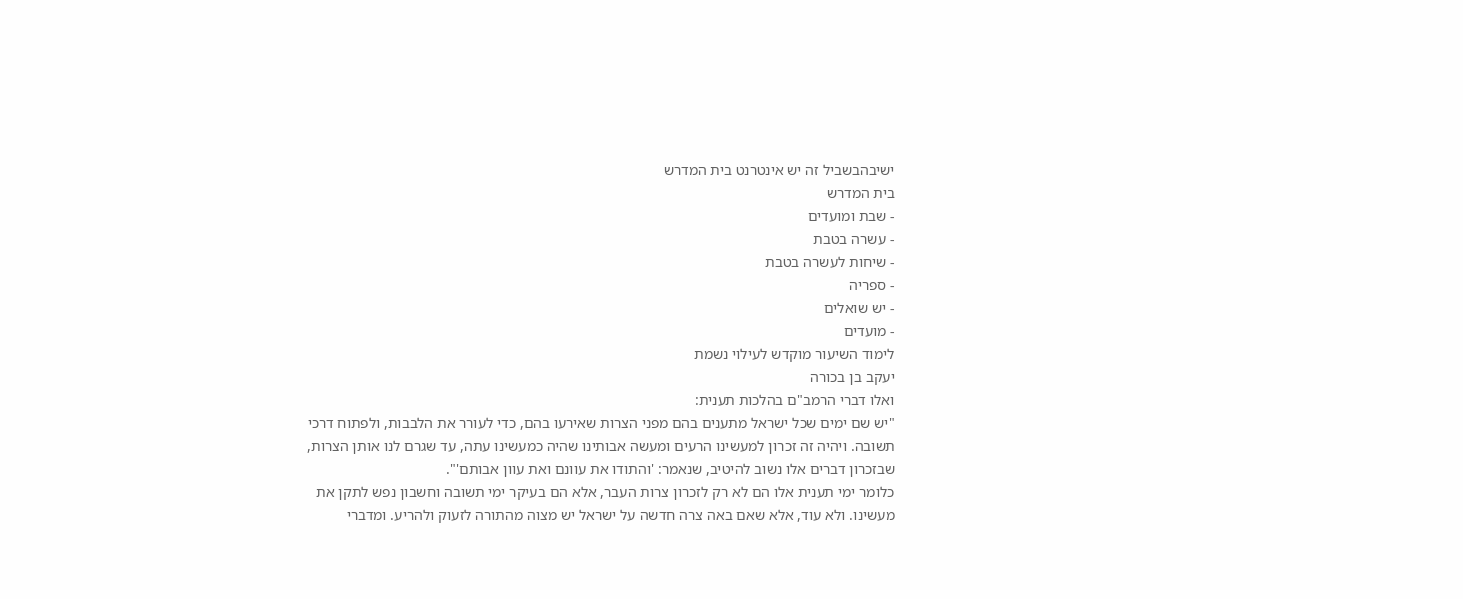ישיבהבשביל זה יש אינטרנט בית המדרש
בית המדרש
- שבת ומועדים
- עשרה בטבת
- שיחות לעשרה בטבת
- ספריה
- יש שואלים
- מועדים
לימוד השיעור מוקדש לעילוי נשמת
יעקב בן בכורה
ואלו דברי הרמב"ם בהלכות תענית:
"יש שם ימים שכל ישראל מתענים בהם מפני הצרות שאירעו בהם, כדי לעורר את הלבבות, ולפתוח דרכי תשובה. ויהיה זה זכרון למעשינו הרעים ומעשה אבותינו שהיה כמעשינו עתה, עד שגרם לנו אותן הצרות, שבזכרון דברים אלו נשוב להיטיב, שנאמר: 'והתודו את עוונם ואת עוון אבותם'".
כלומר ימי תענית אלו הם לא רק לזכרון צרות העבר, אלא הם בעיקר ימי תשובה וחשבון נפש לתקן את מעשינו. ולא עוד, אלא שאם באה צרה חדשה על ישראל יש מצוה מהתורה לזעוק ולהריע. ומדברי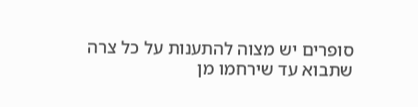סופרים יש מצוה להתענות על כל צרה שתבוא עד שירחמו מן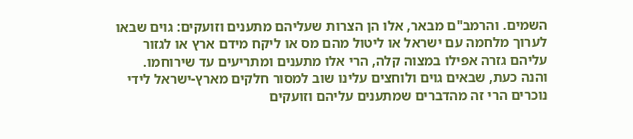השמים. והרמב"ם מבאר, אלו הן הצרות שעליהם מתענים וזועקים: גוים שבאו לערוך מלחמה עם ישראל או ליטול מהם מס או ליקח מידם ארץ או לגזור עליהם גזרה אפילו במצוה קלה, הרי אלו מתענים ומתריעים עד שירוחמו.
והנה כעת, שבאים גוים ולוחצים עלינו שוב למסור חלקים מארץ-ישראל לידי נוכרים הרי זה מהדברים שמתענים עליהם וזועקים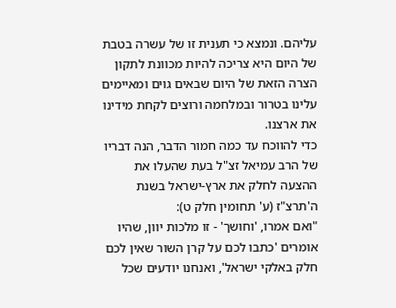עליהם. ונמצא כי תענית זו של עשרה בטבת של היום היא צריכה להיות מכוונת לתקון הצרה הזאת של היום שבאים גוים ומאיימים עלינו בטרור ובמלחמה ורוצים לקחת מידינו את ארצנו.
כדי להווכח עד כמה חמור הדבר, הנה דבריו של הרב עמיאל זצ"ל בעת שהעלו את ההצעה לחלק את ארץ-ישראל בשנת ה'תרצ"ז (ע' תחומין חלק ט):
"ואם אמרו, 'וחושך' - זו מלכות יוון, שהיו אומרים 'כתבו לכם על קרן השור שאין לכם חלק באלקי ישראל', ואנחנו יודעים שכל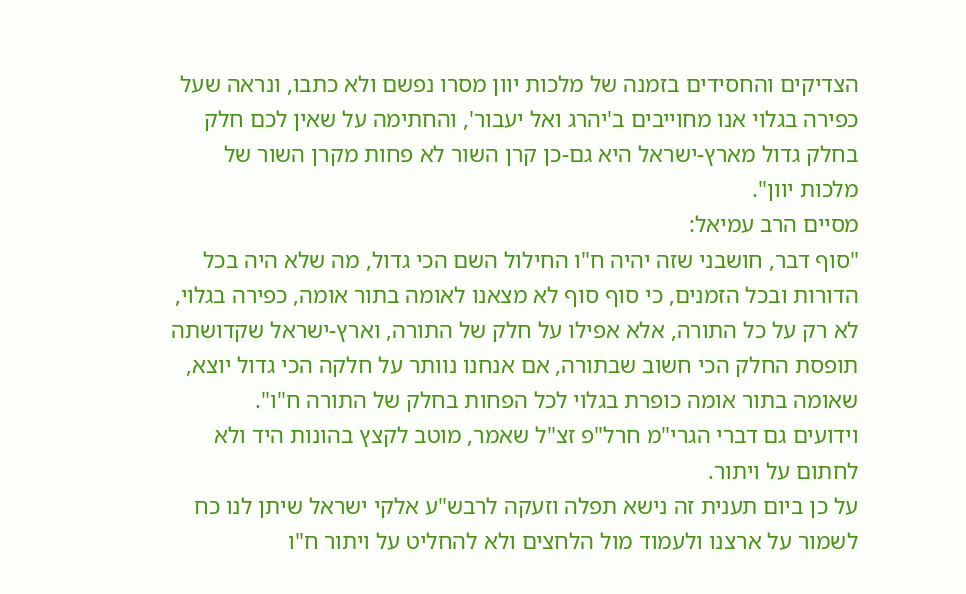הצדיקים והחסידים בזמנה של מלכות יוון מסרו נפשם ולא כתבו, ונראה שעל כפירה בגלוי אנו מחוייבים ב'יהרג ואל יעבור', והחתימה על שאין לכם חלק בחלק גדול מארץ-ישראל היא גם-כן קרן השור לא פחות מקרן השור של מלכות יוון".
מסיים הרב עמיאל:
"סוף דבר, חושבני שזה יהיה ח"ו החילול השם הכי גדול, מה שלא היה בכל הדורות ובכל הזמנים, כי סוף סוף לא מצאנו לאומה בתור אומה, כפירה בגלוי, לא רק על כל התורה, אלא אפילו על חלק של התורה, וארץ-ישראל שקדושתה תופסת החלק הכי חשוב שבתורה, אם אנחנו נוותר על חלקה הכי גדול יוצא, שאומה בתור אומה כופרת בגלוי לכל הפחות בחלק של התורה ח"ו".
וידועים גם דברי הגרי"מ חרל"פ זצ"ל שאמר, מוטב לקצץ בהונות היד ולא לחתום על ויתור.
על כן ביום תענית זה נישא תפלה וזעקה לרבש"ע אלקי ישראל שיתן לנו כח לשמור על ארצנו ולעמוד מול הלחצים ולא להחליט על ויתור ח"ו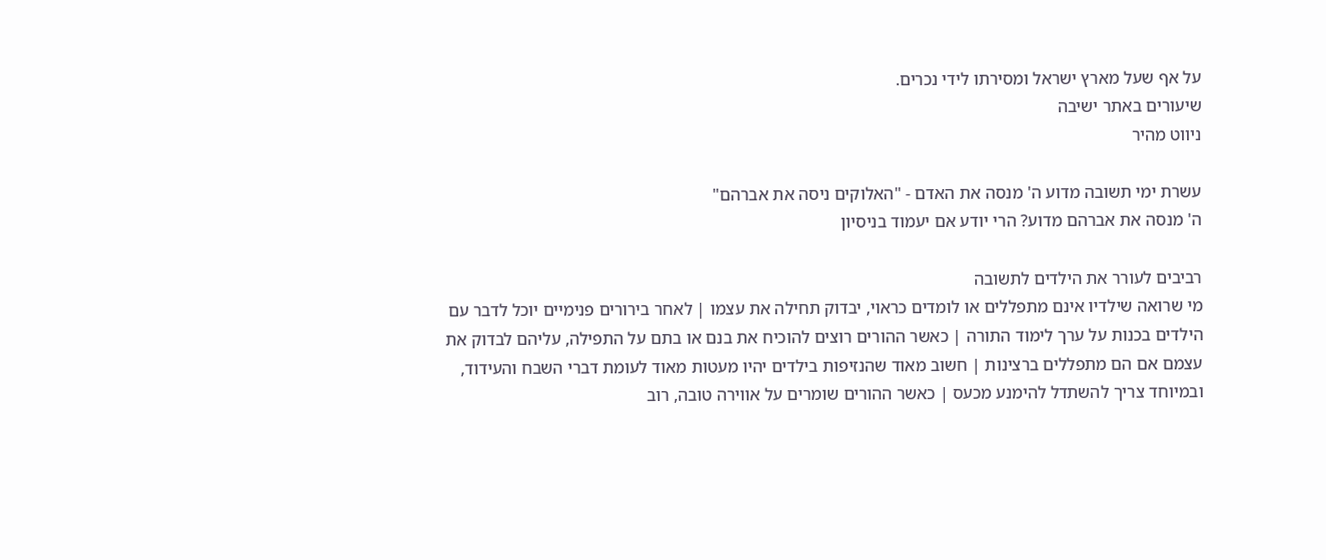על אף שעל מארץ ישראל ומסירתו לידי נכרים.
שיעורים באתר ישיבה
ניווט מהיר

עשרת ימי תשובה מדוע ה' מנסה את האדם - "האלוקים ניסה את אברהם"
ה' מנסה את אברהם מדוע? הרי יודע אם יעמוד בניסיון

רביבים לעורר את הילדים לתשובה
מי שרואה שילדיו אינם מתפללים או לומדים כראוי, יבדוק תחילה את עצמו | לאחר בירורים פנימיים יוכל לדבר עם הילדים בכנות על ערך לימוד התורה | כאשר ההורים רוצים להוכיח את בנם או בתם על התפילה, עליהם לבדוק את עצמם אם הם מתפללים ברצינות | חשוב מאוד שהנזיפות בילדים יהיו מעטות מאוד לעומת דברי השבח והעידוד, ובמיוחד צריך להשתדל להימנע מכעס | כאשר ההורים שומרים על אווירה טובה, רוב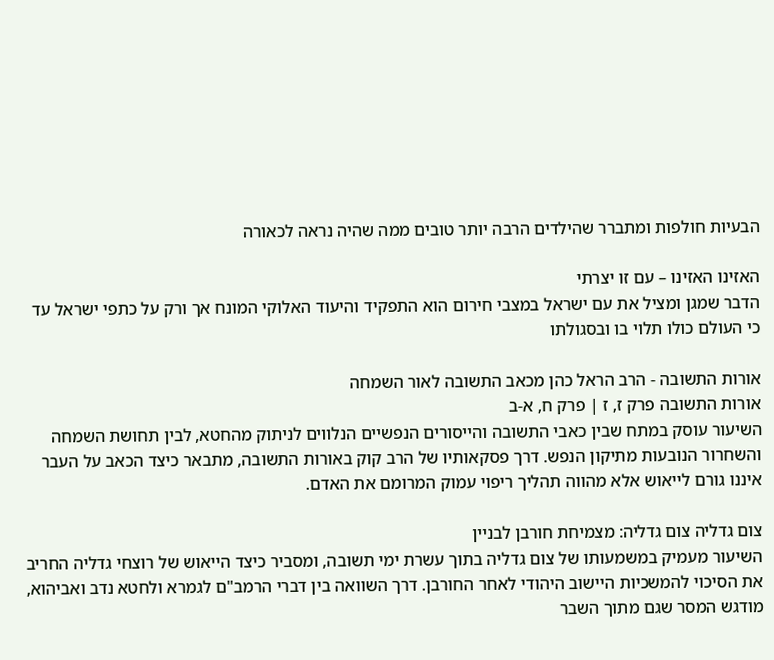הבעיות חולפות ומתברר שהילדים הרבה יותר טובים ממה שהיה נראה לכאורה

האזינו האזינו – עם זו יצרתי
הדבר שמגן ומציל את עם ישראל במצבי חירום הוא התפקיד והיעוד האלוקי המונח אך ורק על כתפי ישראל עד כי העולם כולו תלוי בו ובסגולתו

אורות התשובה - הרב הראל כהן מכאב התשובה לאור השמחה
אורות התשובה פרק ז, ז | פרק ח, א-ב
השיעור עוסק במתח שבין כאבי התשובה והייסורים הנפשיים הנלווים לניתוק מהחטא, לבין תחושת השמחה והשחרור הנובעות מתיקון הנפש. דרך פסקאותיו של הרב קוק באורות התשובה, מתבאר כיצד הכאב על העבר איננו גורם לייאוש אלא מהווה תהליך ריפוי עמוק המרומם את האדם.

צום גדליה צום גדליה: מצמיחת חורבן לבניין
השיעור מעמיק במשמעותו של צום גדליה בתוך עשרת ימי תשובה, ומסביר כיצד הייאוש של רוצחי גדליה החריב את הסיכוי להמשכיות היישוב היהודי לאחר החורבן. דרך השוואה בין דברי הרמב"ם לגמרא ולחטא נדב ואביהוא, מודגש המסר שגם מתוך השבר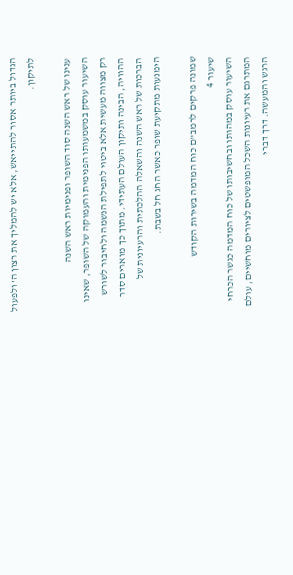הגדול ביותר אסור להתייאש, אלא יש להמליך את רצון ה' ולפעול לתיקון.

ענינו של ראש השנה סוד השופר ופנימיות ראש השנה
השיעור עוסק במשמעותו הפנימית והעמוקה של השופר, שאינו רק מצווה מעשית אלא ביטוי לתפילת הנשמה ולחיבור לשורש ההוויה, הבינה ותיקון העולם העתידי. מתוך כך מוארים סדר הברכות של ראש השנה והשאלה ההלכתית והרעיונית של הימנעות מתקיעת שופר כאשר החג חל בשבת.

שמונה פרקים לרמב"ם כוח המדמה בשירות הקודש
שיעור 4
השיעור עוסק במהותו ובחשיבותו של כוח המדמה כגשר הכרחי המתרגם את רעיונות השכל המופשטים לציורים מוחשיים, עולם הרגש והמעשה. דרך דברי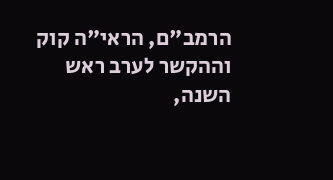הרמב"ם, הראי"ה קוק וההקשר לערב ראש השנה,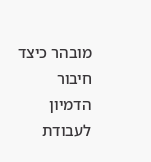מובהר כיצד חיבור הדמיון לעבודת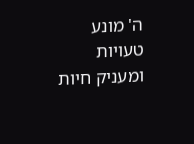ה' מונע טעויות ומעניק חיות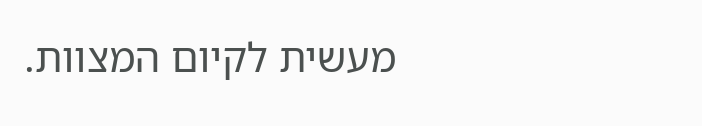מעשית לקיום המצוות.